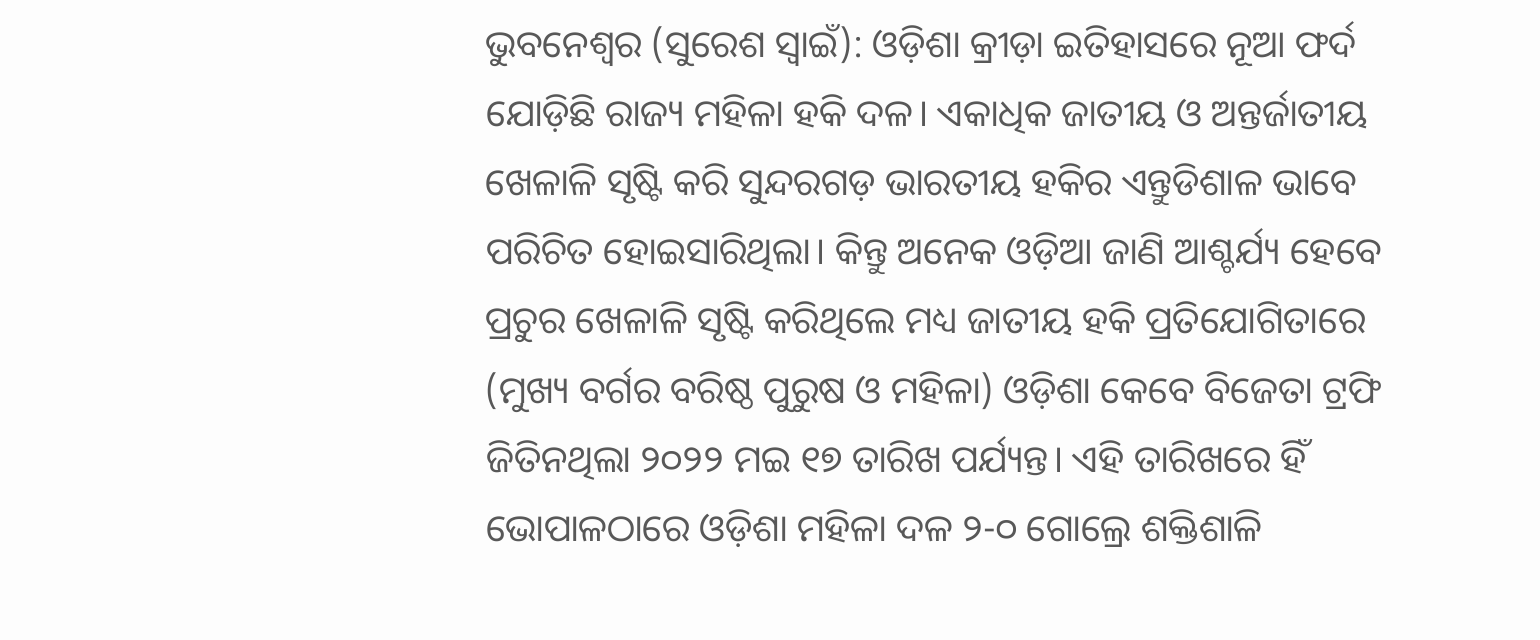ଭୁବନେଶ୍ବର (ସୁରେଶ ସ୍ବାଇଁ): ଓଡ଼ିଶା କ୍ରୀଡ଼ା ଇତିହାସରେ ନୂଆ ଫର୍ଦ ଯୋଡ଼ିଛି ରାଜ୍ୟ ମହିଳା ହକି ଦଳ। ଏକାଧିକ ଜାତୀୟ ଓ ଅନ୍ତର୍ଜାତୀୟ ଖେଳାଳି ସୃଷ୍ଟି କରି ସୁନ୍ଦରଗଡ଼ ଭାରତୀୟ ହକିର ଏନ୍ତୁଡିଶାଳ ଭାବେ ପରିଚିତ ହୋଇସାରିଥିଲା। କିନ୍ତୁ ଅନେକ ଓଡ଼ିଆ ଜାଣି ଆଶ୍ଚର୍ଯ୍ୟ ହେବେ ପ୍ରଚୁର ଖେଳାଳି ସୃଷ୍ଟି କରିଥିଲେ ମଧ୍ୟ ଜାତୀୟ ହକି ପ୍ରତିଯୋଗିତାରେ (ମୁଖ୍ୟ ବର୍ଗର ବରିଷ୍ଠ ପୁରୁଷ ଓ ମହିଳା) ଓଡ଼ିଶା କେବେ ବିଜେତା ଟ୍ରଫି ଜିତିନଥିଲା ୨୦୨୨ ମଇ ୧୭ ତାରିଖ ପର୍ଯ୍ୟନ୍ତ। ଏହି ତାରିଖରେ ହିଁ ଭୋପାଳଠାରେ ଓଡ଼ିଶା ମହିଳା ଦଳ ୨-୦ ଗୋଲ୍ରେ ଶକ୍ତିଶାଳି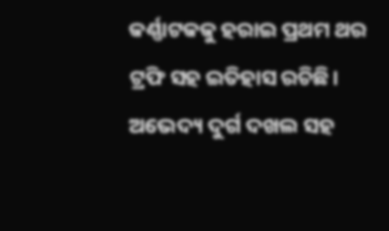କର୍ଣ୍ଣାଟକକୁ ହରାଇ ପ୍ରଥମ ଥର ଟ୍ରଫି ସହ ଇତିହାସ ରଚିଛି। ଅଭେଦ୍ୟ ଦୁର୍ଗ ଦଖଲ ସହ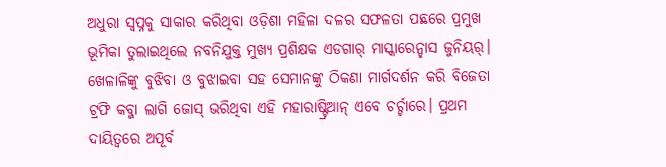ଅଧୁରା ସ୍ବପ୍ନକୁ ସାକାର କରିଥିବା ଓଡ଼ିଶା ମହିଳା ଦଳର ସଫଳତା ପଛରେ ପ୍ରମୁଖ ଭୂମିକା ତୁଲାଇଥିଲେ ନବନିଯୁକ୍ତ ମୁଖ୍ୟ ପ୍ରଶିକ୍ଷକ ଏଡଗାର୍ ମାସ୍କାରେନ୍ହାସ ଜୁନିୟର୍। ଖେଳାଳିଙ୍କୁ ବୁଝିବା ଓ ବୁଝାଇବା ସହ ସେମାନଙ୍କୁ ଠିକଣା ମାର୍ଗଦର୍ଶନ କରି ବିଜେତା ଟ୍ରଫି କବ୍ଜା ଲାଗି ଜୋସ୍ ଭରିଥିବା ଏହି ମହାରାଷ୍ଟ୍ରିଆନ୍ ଏବେ ଚର୍ଚ୍ଚାରେ। ପ୍ରଥମ ଦାୟିତ୍ବରେ ଅପୂର୍ବ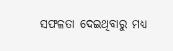ସଫଳତା ଦେଇଥିବାରୁ ମଧ୍ୟ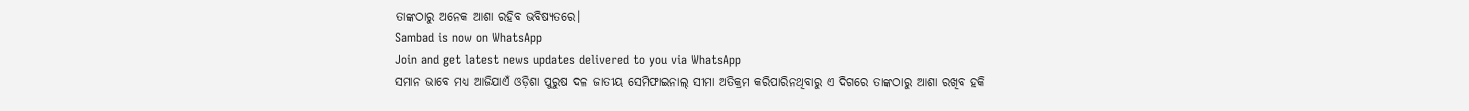ତାଙ୍କଠାରୁ ଅନେକ ଆଶା ରହିବ ଭବିଷ୍ୟତରେ।
Sambad is now on WhatsApp
Join and get latest news updates delivered to you via WhatsApp
ସମାନ ଭାବେ ମଧ୍ୟ ଆଜିଯାଏଁ ଓଡ଼ିଶା ପୁରୁଷ ଦଳ ଜାତୀୟ ସେମିଫାଇନାଲ୍ ସୀମା ଅତିକ୍ରମ କରିପାରିନଥିବାରୁ ଏ ଦିଗରେ ତାଙ୍କଠାରୁ ଆଶା ରଖିବ ହକି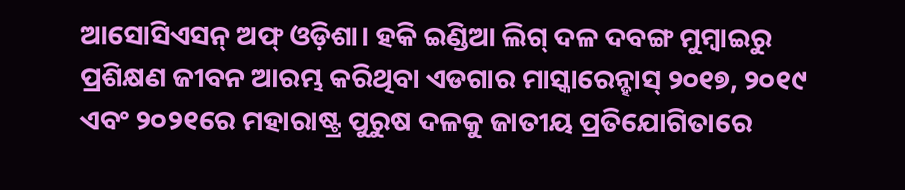ଆସୋସିଏସନ୍ ଅଫ୍ ଓଡ଼ିଶା। ହକି ଇଣ୍ଡିଆ ଲିଗ୍ ଦଳ ଦବଙ୍ଗ ମୁମ୍ବାଇରୁ ପ୍ରଶିକ୍ଷଣ ଜୀବନ ଆରମ୍ଭ କରିଥିବା ଏଡଗାର ମାସ୍କାରେନ୍ହାସ୍ ୨୦୧୭, ୨୦୧୯ ଏବଂ ୨୦୨୧ରେ ମହାରାଷ୍ଟ୍ର ପୁରୁଷ ଦଳକୁ ଜାତୀୟ ପ୍ରତିଯୋଗିତାରେ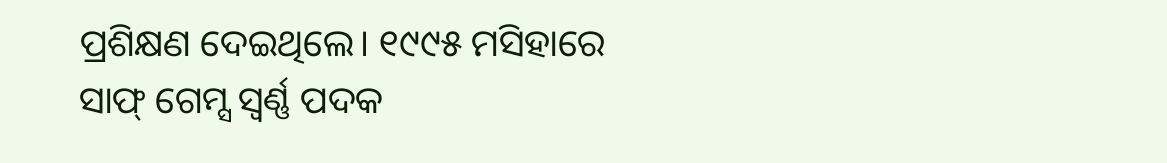ପ୍ରଶିକ୍ଷଣ ଦେଇଥିଲେ। ୧୯୯୫ ମସିହାରେ ସାଫ୍ ଗେମ୍ସ ସ୍ବର୍ଣ୍ଣ ପଦକ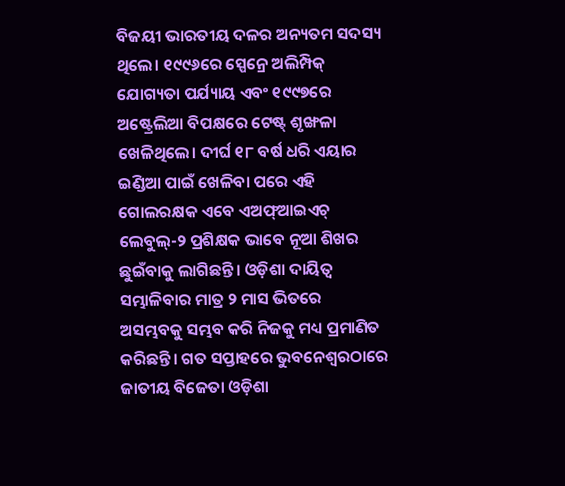ବିଜୟୀ ଭାରତୀୟ ଦଳର ଅନ୍ୟତମ ସଦସ୍ୟ ଥିଲେ। ୧୯୯୬ରେ ସ୍ପେନ୍ରେ ଅଲିମ୍ପିକ୍ ଯୋଗ୍ୟତା ପର୍ଯ୍ୟାୟ ଏବଂ ୧୯୯୭ରେ ଅଷ୍ଟ୍ରେଲିଆ ବିପକ୍ଷରେ ଟେଷ୍ଟ୍ ଶୃଙ୍ଖଳା ଖେଳିଥିଲେ। ଦୀର୍ଘ ୧୮ ବର୍ଷ ଧରି ଏୟାର ଇଣ୍ଡିଆ ପାଇଁ ଖେଳିବା ପରେ ଏହି ଗୋଲରକ୍ଷକ ଏବେ ଏଅଫ୍ଆଇଏଚ୍ ଲେବୁଲ୍-୨ ପ୍ରଶିକ୍ଷକ ଭାବେ ନୂଆ ଶିଖର ଛୁଇଁବାକୁ ଲାଗିଛନ୍ତି। ଓଡ଼ିଶା ଦାୟିତ୍ବ ସମ୍ଭାଳିବାର ମାତ୍ର ୨ ମାସ ଭିତରେ ଅସମ୍ଭବକୁ ସମ୍ଭବ କରି ନିଜକୁ ମଧ୍ୟ ପ୍ରମାଣିତ କରିଛନ୍ତି। ଗତ ସପ୍ତାହରେ ଭୁବନେଶ୍ବରଠାରେ ଜାତୀୟ ବିଜେତା ଓଡ଼ିଶା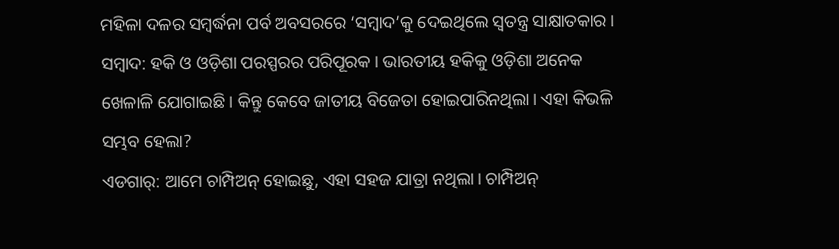ମହିଳା ଦଳର ସମ୍ବର୍ଦ୍ଧନା ପର୍ବ ଅବସରରେ ‘ସମ୍ବାଦ’କୁ ଦେଇଥିଲେ ସ୍ବତନ୍ତ୍ର ସାକ୍ଷାତକାର।
ସମ୍ବାଦ: ହକି ଓ ଓଡ଼ିଶା ପରସ୍ପରର ପରିପୂରକ। ଭାରତୀୟ ହକିକୁ ଓଡ଼ିଶା ଅନେକ ଖେଳାଳି ଯୋଗାଇଛି। କିନ୍ତୁ କେବେ ଜାତୀୟ ବିଜେତା ହୋଇପାରିନଥିଲା। ଏହା କିଭଳି ସମ୍ଭବ ହେଲା?
ଏଡଗାର୍: ଆମେ ଚାମ୍ପିଅନ୍ ହୋଇଛୁ, ଏହା ସହଜ ଯାତ୍ରା ନଥିଲା। ଚାମ୍ପିଅନ୍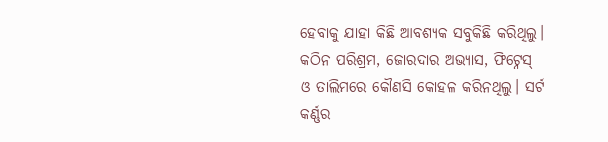ହେବାକୁ ଯାହା କିଛି ଆବଶ୍ୟକ ସବୁକିଛି କରିଥିଲୁ। କଠିନ ପରିଶ୍ରମ, ଜୋରଦାର ଅଭ୍ୟାସ, ଫିଟ୍ନେସ୍ ଓ ତାଲିମରେ କୌଣସି କୋହଳ କରିନଥିଲୁ। ସର୍ଟ କର୍ଣ୍ଣର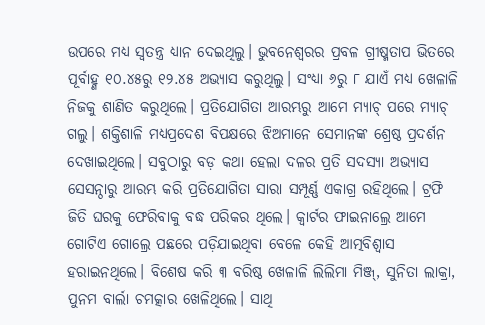ଉପରେ ମଧ୍ୟ ସ୍ବତନ୍ତ୍ର ଧ୍ୟାନ ଦେଇଥିଲୁ। ଭୁବନେଶ୍ବରର ପ୍ରବଳ ଗ୍ରୀଷ୍ମତାପ ଭିତରେ ପୂର୍ବାହ୍ଣ ୧୦.୪୫ରୁ ୧୨.୪୫ ଅଭ୍ୟାସ କରୁଥିଲୁ। ସଂଧ୍ୟା ୬ରୁ ୮ ଯାଏଁ ମଧ୍ୟ ଖେଳାଳି ନିଜକୁ ଶାଣିତ କରୁଥିଲେ। ପ୍ରତିଯୋଗିତା ଆରମ୍ଭରୁ ଆମେ ମ୍ୟାଚ୍ ପରେ ମ୍ୟାଚ୍ ଗଲୁ। ଶକ୍ତିଶାଳି ମଧ୍ୟପ୍ରଦେଶ ବିପକ୍ଷରେ ଝିଅମାନେ ସେମାନଙ୍କ ଶ୍ରେଷ୍ଠ ପ୍ରଦର୍ଶନ ଦେଖାଇଥିଲେ। ସବୁଠାରୁ ବଡ଼ କଥା ହେଲା ଦଳର ପ୍ରତି ସଦସ୍ୟା ଅଭ୍ୟାସ ସେସନ୍ଠାରୁ ଆରମ୍ଭ କରି ପ୍ରତିଯୋଗିତା ସାରା ସମ୍ପୂର୍ଣ୍ଣ ଏକାଗ୍ର ରହିଥିଲେ। ଟ୍ରଫି ଜିତି ଘରକୁ ଫେରିବାକୁ ବଦ୍ଧ ପରିକର ଥିଲେ। କ୍ବାର୍ଟର ଫାଇନାଲ୍ରେ ଆମେ ଗୋଟିଏ ଗୋଲ୍ରେ ପଛରେ ପଡ଼ିଯାଇଥିବା ବେଳେ କେହି ଆତ୍ମବିଶ୍ବାସ ହରାଇନଥିଲେ। ବିଶେଷ କରି ୩ ବରିଷ୍ଠ ଖେଳାଳି ଲିଲିମା ମିଞ୍ଜ୍, ସୁନିତା ଲାକ୍ରା, ପୁନମ ବାର୍ଲା ଚମତ୍କାର ଖେଳିଥିଲେ। ସାଥି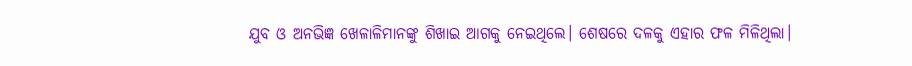ଯୁବ ଓ ଅନଭିଜ୍ଞ ଖେଳାଳିମାନଙ୍କୁ ଶିଖାଇ ଆଗକୁ ନେଇଥିଲେ। ଶେଷରେ ଦଳକୁ ଏହାର ଫଳ ମିଳିଥିଲା।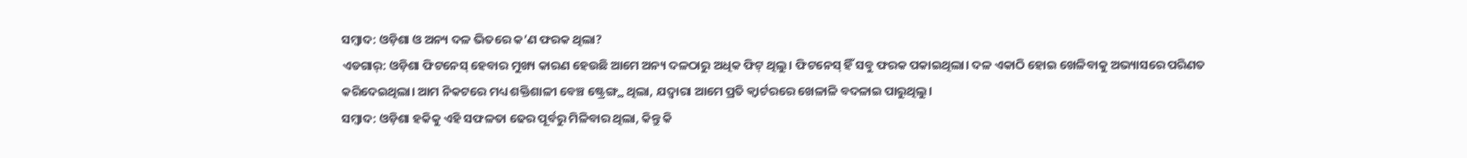ସମ୍ବାଦ: ଓଡ଼ିଶା ଓ ଅନ୍ୟ ଦଳ ଭିତରେ କ’ଣ ଫରକ ଥିଲା?
ଏଡଗାର୍: ଓଡ଼ିଶା ଫିଟନେସ୍ ହେବାର ମୁଖ୍ୟ କାରଣ ହେଉଛି ଆମେ ଅନ୍ୟ ଦଳଠାରୁ ଅଧିକ ଫିଟ୍ ଥିଲୁ। ଫିଟନେସ୍ ହିଁ ସବୁ ଫରକ ପକାଇଥିଲା। ଦଳ ଏକାଠି ହୋଇ ଖେଳିବାକୁ ଅଭ୍ୟାସରେ ପରିଣତ କରିଦେଇଥିଲା। ଆମ ନିକଟରେ ମଧ୍ୟ ଶକ୍ତିଶାଳୀ ବେଞ୍ଚ ଷ୍ଟ୍ରେଙ୍ଗ୍ଥ ଥିଲା, ଯଦ୍ବାରା ଆମେ ପ୍ରତି କ୍ବାର୍ଟରରେ ଖେଳାଳି ବଦଳାଇ ପାରୁଥିଲୁ।
ସମ୍ବାଦ: ଓଡ଼ିଶା ହକିକୁ ଏହି ସଫଳତା ଢେର ପୂର୍ବରୁ ମିଳିବାର ଥିଲା, କିନ୍ତୁ କି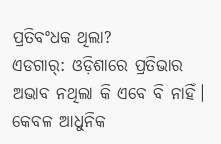ପ୍ରତିବଂଧକ ଥିଲା?
ଏଡଗାର୍: ଓଡ଼ିଶାରେ ପ୍ରତିଭାର ଅଭାବ ନଥିଲା କି ଏବେ ବି ନାହିଁ। କେବଳ ଆଧୁନିକ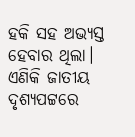ହକି ସହ ଅଭ୍ୟସ୍ତ ହେବାର ଥିଲା। ଏଣିକି ଜାତୀୟ ଦୃଶ୍ୟପଟ୍ଟରେ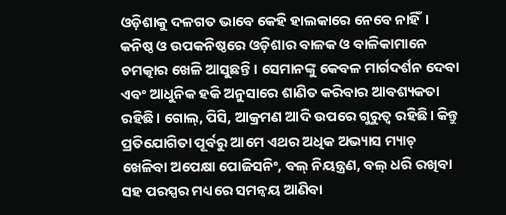ଓଡ଼ିଶାକୁ ଦଳଗତ ଭାବେ କେହି ହାଲକାରେ ନେବେ ନାହିଁ। କନିଷ୍ଠ ଓ ଉପକନିଷ୍ଠରେ ଓଡ଼ିଶାର ବାଳକ ଓ ବାଳିକାମାନେ ଚମତ୍କାର ଖେଳି ଆସୁଛନ୍ତି। ସେମାନଙ୍କୁ କେବଳ ମାର୍ଗଦର୍ଶନ ଦେବା ଏବଂ ଆଧୁନିକ ହକି ଅନୁସାରେ ଶାଣିତ କରିବାର ଆବଶ୍ୟକତା ରହିଛି। ଗୋଲ୍, ପିସି, ଆକ୍ରମଣ ଆଦି ଉପରେ ଗୁରୁତ୍ବ ରହିଛି। କିନ୍ତୁ ପ୍ରତିଯୋଗିତା ପୂର୍ବରୁ ଆମେ ଏଥର ଅଧିକ ଅଭ୍ୟାସ ମ୍ୟାଚ୍ ଖେଳିବା ଅପେକ୍ଷା ପୋଜିସନିଂ, ବଲ୍ ନିୟନ୍ତ୍ରଣ, ବଲ୍ ଧରି ରଖିବା ସହ ପରସ୍ପର ମଧ୍ୟରେ ସମନ୍ବୟ ଆଣିବା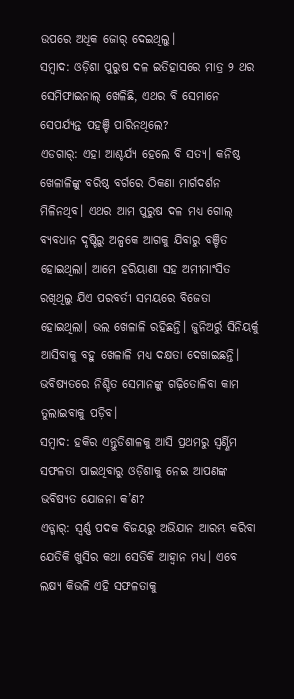ଉପରେ ଅଧିକ ଜୋର୍ ଦେଇଥିଲୁ।
ସମ୍ବାଦ: ଓଡ଼ିଶା ପୁରୁଷ ଦଳ ଇତିହାସରେ ମାତ୍ର ୨ ଥର ସେମିଫାଇନାଲ୍ ଖେଳିଛି, ଏଥର ବି ସେମାନେ ସେପର୍ଯ୍ୟନ୍ତ ପହଞ୍ଚି ପାରିନଥିଲେ?
ଏଡଗାର୍: ଏହା ଆଶ୍ଚର୍ଯ୍ୟ ହେଲେ ବି ସତ୍ୟ। କନିଷ୍ଠ ଖେଳାଳିଙ୍କୁ ବରିଷ୍ଠ ବର୍ଗରେ ଠିକଣା ମାର୍ଗଦର୍ଶନ ମିଳିନଥିବ। ଏଥର ଆମ ପୁରୁଷ ଦଳ ମଧ୍ୟ ଗୋଲ୍ ବ୍ୟବଧାନ ଦୃଷ୍ଟିରୁ ଅଳ୍ପକେ ଆଗକୁ ଯିବାରୁ ବଞ୍ଚିତ ହୋଇଥିଲା। ଆମେ ହରିୟାଣା ସହ ଅମୀମାଂସିତ ରଖିଥିଲୁ ଯିଏ ପରବର୍ତୀ ସମୟରେ ବିଜେତା ହୋଇଥିଲା। ଭଲ ଖେଳାଳି ରହିଛନ୍ତି। ଜୁନିଅର୍ରୁ ସିନିୟର୍କୁ ଆସିବାକୁ ବହୁ ଖେଳାଳି ମଧ୍ୟ ଦକ୍ଷତା ଦେଖାଇଛନ୍ତି। ଭବିଷ୍ୟତରେ ନିଶ୍ଚିତ ସେମାନଙ୍କୁ ଗଢ଼ିତୋଳିବା କାମ ତୁଲାଇବାକୁ ପଡ଼ିବ।
ସମ୍ବାଦ: ହକିର ଏନ୍ତୁଡିଶାଳକୁ ଆସି ପ୍ରଥମରୁ ସ୍ବର୍ଣ୍ଣିମ ସଫଳତା ପାଇଥିବାରୁ ଓଡ଼ିଶାକୁ ନେଇ ଆପଣଙ୍କ ଭବିଷ୍ୟତ ଯୋଜନା କ’ଣ?
ଏଡ୍ଗାର୍: ସ୍ବର୍ଣ୍ଣ ପଦକ ବିଜୟରୁ ଅଭିଯାନ ଆରମ୍ଭ କରିବା ଯେତିକି ଖୁସିର କଥା ସେତିକି ଆହ୍ବାନ ମଧ୍ୟ। ଏବେ ଲକ୍ଷ୍ୟ କିଭଳି ଏହି ସଫଳତାକୁ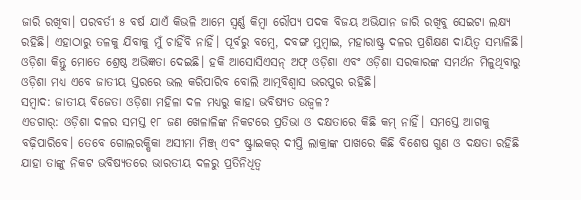ଜାରି ରଖିବା। ପରବର୍ତୀ ୫ ବର୍ଷ ଯାଏଁ କିଭଳି ଆମେ ସ୍ବର୍ଣ୍ଣ କିମ୍ବା ରୌପ୍ୟ ପଦକ ବିଜୟ ଅଭିଯାନ ଜାରି ରଖିବୁ ସେଇଟା ଲକ୍ଷ୍ୟ ରହିଛି। ଏହାଠାରୁ ତଳକୁ ଯିବାକୁ ମୁଁ ଚାହିଁବି ନାହିଁ। ପୂର୍ବରୁ ବମ୍ବେ, ଦବଙ୍ଗ ମୁମ୍ବାଇ, ମହାରାଷ୍ଟ୍ର ଦଳର ପ୍ରଶିକ୍ଷଣ ଦାୟିତ୍ବ ସମ୍ଭାଳିଛି। ଓଡ଼ିଶା କିନ୍ତୁ ମୋତେ ଶ୍ରେଷ୍ଠ ଅଭିଜ୍ଞତା ଦେଇଛି। ହକି ଆସୋସିଏସନ୍ ଅଫ୍ ଓଡ଼ିଶା ଏବଂ ଓଡ଼ିଶା ସରକାରଙ୍କ ସମର୍ଥନ ମିଳୁଥିବାରୁ ଓଡ଼ିଶା ମଧ୍ୟ ଏବେ ଜାତୀୟ ସ୍ତରରେ ଭଲ କରିପାରିବ ବୋଲି ଆତ୍ମବିଶ୍ବାସ ଭରପୁର ରହିଛି।
ସମ୍ବାଦ: ଜାତୀୟ ବିଜେତା ଓଡ଼ିଶା ମହିଳା ଦଳ ମଧ୍ୟରୁ କାହା ଭବିଷ୍ୟତ ଉଜ୍ବଳ?
ଏଡଗାର୍: ଓଡ଼ିଶା ଦଳର ସମସ୍ତ ୧୮ ଜଣ ଖେଳାଳିଙ୍କ ନିକଟରେ ପ୍ରତିଭା ଓ ଦକ୍ଷତାରେ କିଛି କମ୍ ନାହିଁ। ସମସ୍ତେ ଆଗକୁ ବଢ଼ିପାରିବେ। ତେବେ ଗୋଲରକ୍ଷିକା ଅସୀମା ମିଞ୍ଜ୍ ଏବଂ ଷ୍ଟ୍ରାଇକର୍ ଦୀପ୍ତି ଲାକ୍ରାଙ୍କ ପାଖରେ କିଛି ବିଶେଷ ଗୁଣ ଓ ଦକ୍ଷତା ରହିଛି ଯାହା ତାଙ୍କୁ ନିକଟ ଭବିଷ୍ୟତରେ ଭାରତୀୟ ଦଳରୁ ପ୍ରତିନିଧିତ୍ବ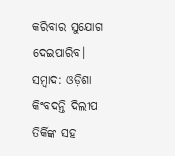କରିବାର ସୁଯୋଗ ଦେଇପାରିବ।
ସମ୍ବାଦ: ଓଡ଼ିଶା କିଂବଦନ୍ତି ଦିଲୀପ ତିର୍କିଙ୍କ ସହ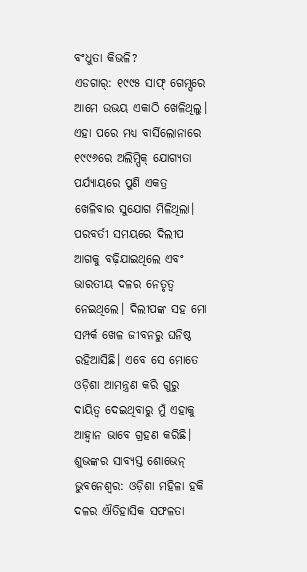ବଂଧୁତା କିଭଳି?
ଏଡଗାର୍: ୧୯୯୫ ସାଫ୍ ଗେମ୍ସରେ ଆମେ ଉଭୟ ଏକାଠି ଖେଳିଥିଲୁ। ଏହା ପରେ ମଧ୍ୟ ବାର୍ସିଲୋନାରେ ୧୯୯୬ରେ ଅଲିମ୍ପିକ୍ ଯୋଗ୍ୟତା ପର୍ଯ୍ୟାୟରେ ପୁଣି ଏକତ୍ର ଖେଳିବାର ସୁଯୋଗ ମିଳିଥିଲା। ପରବର୍ତୀ ସମୟରେ ଦିଲୀପ ଆଗକୁ ବଢ଼ିଯାଇଥିଲେ ଏବଂ ଭାରତୀୟ ଦଳର ନେତୃତ୍ବ ନେଇଥିଲେ। ଦିଲୀପଙ୍କ ସହ ମୋ ସମ୍ପର୍କ ଖେଳ ଜୀବନରୁ ଘନିଷ୍ଠ ରହିଆସିଛି। ଏବେ ସେ ମୋତେ ଓଡ଼ିଶା ଆମନ୍ତ୍ରଣ କରି ଗୁରୁ ଦାୟିତ୍ବ ଦେଇଥିବାରୁ ମୁଁ ଏହାକୁ ଆହ୍ବାନ ଭାବେ ଗ୍ରହଣ କରିଛି।
ଶୁଭଙ୍କର ସାବ୍ୟସ୍ତ ଶୋଭେନ୍
ଭୁବନେଶ୍ବର: ଓଡ଼ିଶା ମହିଳା ହକି ଦଳର ଐତିହାସିକ ସଫଳତା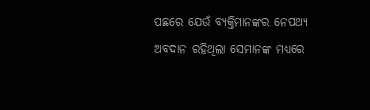ପଛରେ ଯେଉଁ ବ୍ୟକ୍ତିମାନଙ୍କର ନେପଥ୍ୟ ଅବଦାନ ରହିଥିଲା ସେମାନଙ୍କ ମଧ୍ୟରେ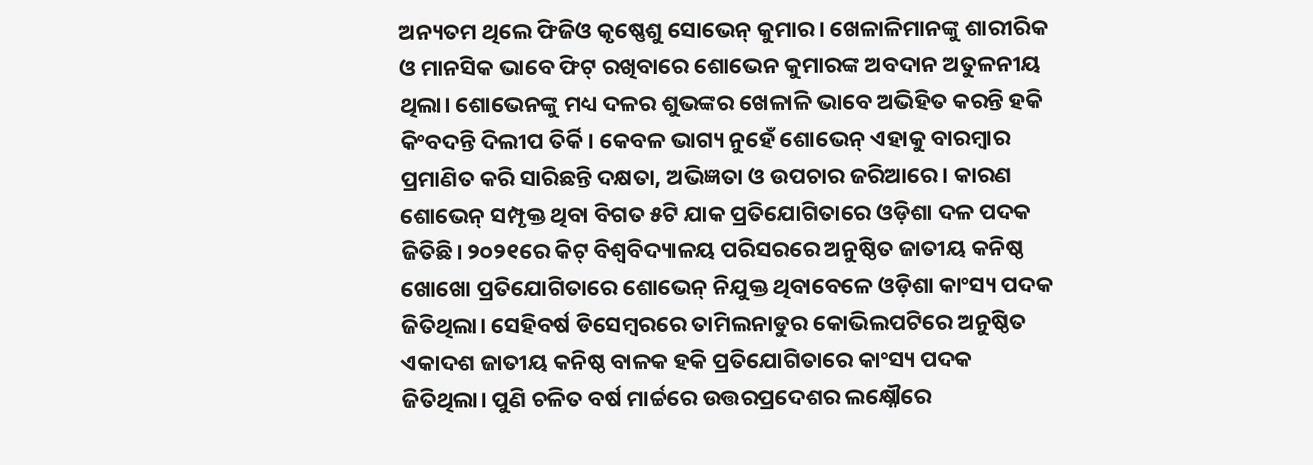ଅନ୍ୟତମ ଥିଲେ ଫିଜିଓ କୃଷ୍ଣେଶୁ ସୋଭେନ୍ କୁମାର। ଖେଳାଳିମାନଙ୍କୁ ଶାରୀରିକ ଓ ମାନସିକ ଭାବେ ଫିଟ୍ ରଖିବାରେ ଶୋଭେନ କୁମାରଙ୍କ ଅବଦାନ ଅତୁଳନୀୟ ଥିଲା। ଶୋଭେନଙ୍କୁ ମଧ୍ୟ ଦଳର ଶୁଭଙ୍କର ଖେଳାଳି ଭାବେ ଅଭିହିତ କରନ୍ତି ହକି କିଂବଦନ୍ତି ଦିଲୀପ ତିର୍କି। କେବଳ ଭାଗ୍ୟ ନୁହେଁ ଶୋଭେନ୍ ଏହାକୁ ବାରମ୍ବାର ପ୍ରମାଣିତ କରି ସାରିଛନ୍ତି ଦକ୍ଷତା, ଅଭିଜ୍ଞତା ଓ ଉପଚାର ଜରିଆରେ। କାରଣ ଶୋଭେନ୍ ସମ୍ପୃକ୍ତ ଥିବା ବିଗତ ୫ଟି ଯାକ ପ୍ରତିଯୋଗିତାରେ ଓଡ଼ିଶା ଦଳ ପଦକ ଜିତିଛି। ୨୦୨୧ରେ କିଟ୍ ବିଶ୍ବବିଦ୍ୟାଳୟ ପରିସରରେ ଅନୁଷ୍ଠିତ ଜାତୀୟ କନିଷ୍ଠ ଖୋଖୋ ପ୍ରତିଯୋଗିତାରେ ଶୋଭେନ୍ ନିଯୁକ୍ତ ଥିବାବେଳେ ଓଡ଼ିଶା କାଂସ୍ୟ ପଦକ ଜିତିଥିଲା। ସେହିବର୍ଷ ଡିସେମ୍ବରରେ ତାମିଲନାଡୁର କୋଭିଲପଟିରେ ଅନୁଷ୍ଠିତ ଏକାଦଶ ଜାତୀୟ କନିଷ୍ଠ ବାଳକ ହକି ପ୍ରତିଯୋଗିତାରେ କାଂସ୍ୟ ପଦକ ଜିତିଥିଲା। ପୁଣି ଚଳିତ ବର୍ଷ ମାର୍ଚ୍ଚରେ ଉତ୍ତରପ୍ରଦେଶର ଲକ୍ଷ୍ନୌରେ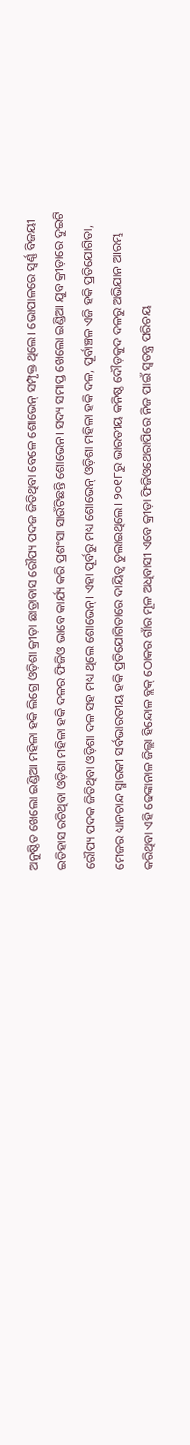ଅନୁଷ୍ଠିତ ଖେଲୋ ଇଣ୍ଡିଆ ମହିଳା ହକି ଲିଗ୍ରେ ଓଡ଼ିଶା କ୍ରୀଡ଼ା ଛାତ୍ରାବାସ ରୌପ୍ୟ ପଦଜ ଜିତିଥିବା ବେଳେ ଶୋଭେନ୍ ସମ୍ପୃକ୍ତ ଥିଲେ। ଭୋପାଳରେ ସ୍ବର୍ଣ୍ଣ ବିଜୟୀ ଇତିହାସ ରଚିଥିବା ଓଡ଼ିଶା ମହିଳା ହକି ଦଳର ଫିଜିଓ ଭାବେ କାର୍ଯ୍ୟ କରି ପ୍ରଶଂସା ସାଉଁଟିଛନ୍ତି ଶୋଭେନ। ସଦ୍ୟ ସମାପ୍ତ ଖେଲୋ ଇଣ୍ଡିଆ ଯୁବ କ୍ରୀଡ଼ାରେ ଦୁଇଟି ରୌପ୍ୟ ପଦକ ଜିତିଥିବା ଓଡ଼ିଶା ଦଳ ସହ ମଧ୍ୟ ଥିଲେ ଶୋଭେନ୍। ଏହା ପୂର୍ବରୁ ମଧ୍ୟ ଶୋଭେନ୍ ଓଡ଼ିଶା ମହିଳା ହକି ଦଳ, ପୂର୍ବାଞ୍ଚଳ ଏଜି ହକି ପ୍ରତିଯୋଗିତା, ମେଜର ଧ୍ୟାନଚାନ୍ଦ ସ୍ମାରକୀ ସର୍ବଭାରତୀୟ ହକି ପ୍ରତିଯୋଗିତାରେ ଦାୟିତ୍ବ ତୁଲାଇଥିଲେ। ୨୦୧୮ରୁ ଭାରତୀୟ କନିଷ୍ଠ ଦୌଡ଼କୁଦ ଦଳରୁ ଅଭିଯାନ ଆରମ୍ଭ କରିଥିବା ଏହି ଢେଙ୍କାନାଳ ଜିଲ୍ଲା ହିନ୍ଦୋଳ ବ୍ଲକ୍ ଠୋକର ଗାଁର ମୂଳ ଅଧିବାସୀ ଏବେ କ୍ରୀଡ଼ା ଫିଜିଓଥେରାପିରେ ନିଜ ପାଇଁ ସ୍ବତନ୍ତ୍ର ପରିଚୟ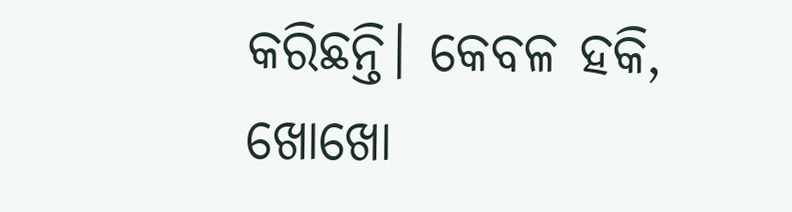କରିଛନ୍ତି। କେବଳ ହକି, ଖୋଖୋ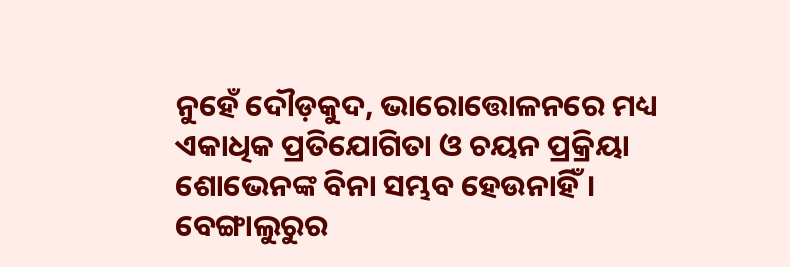ନୁହେଁ ଦୌଡ଼କୁଦ, ଭାରୋତ୍ତୋଳନରେ ମଧ୍ୟ ଏକାଧିକ ପ୍ରତିଯୋଗିତା ଓ ଚୟନ ପ୍ରକ୍ରିୟା ଶୋଭେନଙ୍କ ବିନା ସମ୍ଭବ ହେଉନାହିଁ। ବେଙ୍ଗାଲୁରୁର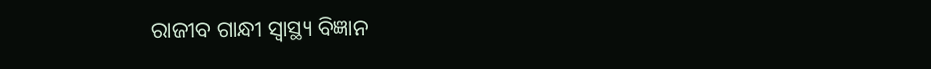ରାଜୀବ ଗାନ୍ଧୀ ସ୍ବାସ୍ଥ୍ୟ ବିଜ୍ଞାନ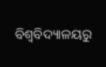ବିଶ୍ବବିଦ୍ୟାଳୟରୁ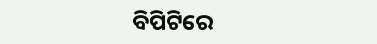ବିପିଟିରେ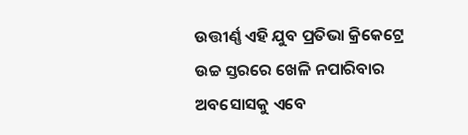ଉତ୍ତୀର୍ଣ୍ଣ ଏହି ଯୁବ ପ୍ରତିଭା କ୍ରିକେଟ୍ରେ ଉଚ୍ଚ ସ୍ତରରେ ଖେଳି ନପାରିବାର ଅବସୋସକୁ ଏବେ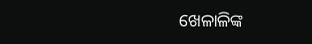ଖେଳାଳିଙ୍କ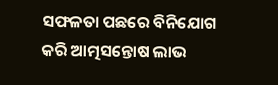ସଫଳତା ପଛରେ ବିନିଯୋଗ କରି ଆତ୍ମସନ୍ତୋଷ ଲାଭ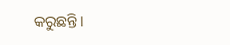କରୁଛନ୍ତି।